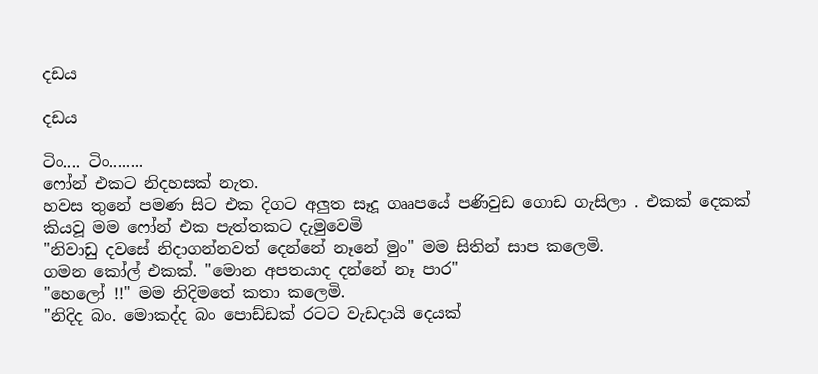දඩය

දඩය

ටිං.... ටිං........
ෆෝන් එකට නිදහසක් නැත.
හවස තුනේ පමණ සිට එක දිගට අලුත සෑදූ ගෲපයේ පණිවුඩ ගොඩ ගැසිලා . එකක් දෙකක් කියවූ මම ෆෝන් එක පැත්තකට දැමුවෙමි
"නිවාඩු දවසේ නිදාගන්නවත් දෙන්නේ නෑනේ මුං" මම සිතින් සාප කලෙමි.
ගමන කෝල් එකක්. "මොන අපතයාද දන්නේ නෑ පාර"
"හෙලෝ !!" මම නිදිමතේ කතා කලෙමි.
"නිදිද බං. මොකද්ද බං පොඩ්ඩක් රටට වැඩදායි දෙයක්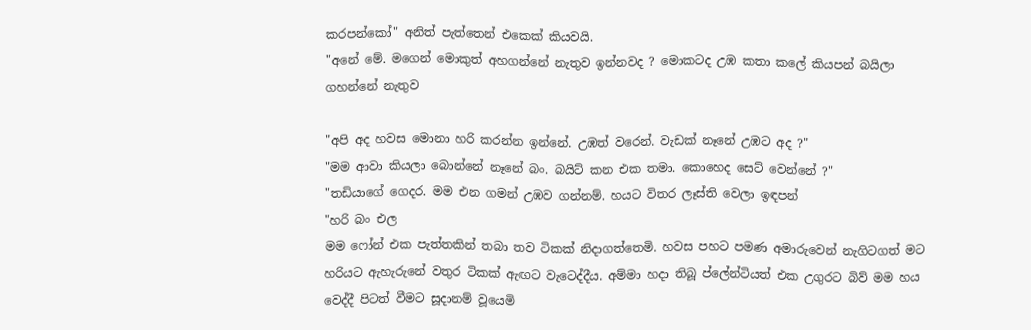කරපන්කෝ" අනිත් පැත්තෙන් එකෙක් කියවයි.
"අනේ මේ. මගෙන් මොකුත් අහගන්නේ නැතුව ඉන්නවද ? මොකටද උඹ කතා කලේ කියපන් බයිලා ගහන්නේ නැතුව

"අපි අද හවස මොනා හරි කරන්න ඉන්නේ. උඹත් වරෙන්. වැඩක් නෑනේ උඹට අද ?"
"මම ආවා කියලා බොන්නේ නෑනේ බං. බයිට් කන එක තමා. කොහෙද සෙට් වෙන්නේ ?"
"තඩියාගේ ගෙදර. මම එන ගමන් උඹව ගන්නම්. හයට විතර ලෑස්ති වෙලා ඉඳපන්
"හරි බං එල
මම ෆෝන් එක පැත්තකින් තබා තව ටිකක් නිදාගත්තෙමි. හවස පහට පමණ අමාරුවෙන් නැගිටගත් මට හරියට ඇහැරුනේ වතුර ටිකක් ඇඟට වැටෙද්දීය. අම්මා හදා තිබූ ප්ලේන්ටියත් එක උගුරට බිව් මම හය වෙද්දී පිටත් වීමට සූදානම් වූයෙමි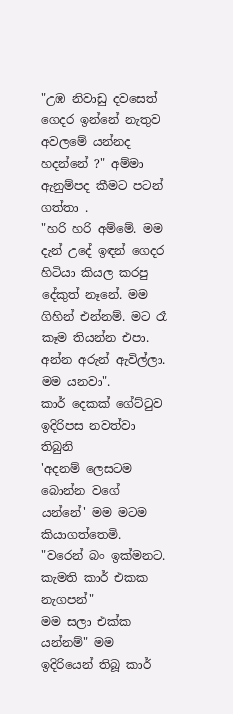"උඹ නිවාඩු දවසෙත් ගෙදර ඉන්නේ නැතුව අවලමේ යන්නද හදන්නේ ?" අම්මා ඇනුම්පද කීමට පටන් ගත්තා .
"හරි හරි අම්මේ. මම දැන් උදේ ඉඳන් ගෙදර හිටියා කියල කරපු දේකුත් නෑනේ. මම ගිහින් එන්නම්. මට රෑ කෑම තියන්න එපා. අන්න අරුන් ඇවිල්ලා. මම යනවා".
කාර් දෙකක් ගේට්ටුව ඉදිරිපස නවත්වා තිබුනි
'අදනම් ලෙසටම බොන්න වගේ යන්නේ' මම මටම කියාගත්තෙමි.
"වරෙන් බං ඉක්මනට. කැමති කාර් එකක නැගපන්"
මම සලා එක්ක යන්නම්" මම ඉදිරියෙන් තිබූ කාර්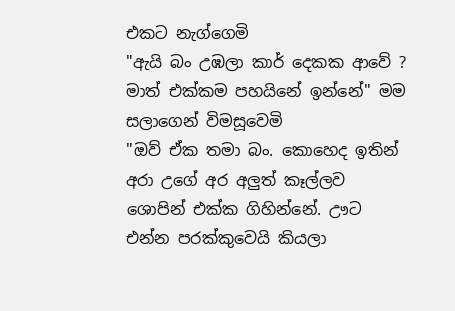එකට නැග්ගෙමි
"ඇයි බං උඹලා කාර් දෙකක ආවේ ? මාත් එක්කම පහයිනේ ඉන්නේ" මම සලාගෙන් විමසූවෙමි
"ඔව් ඒක තමා බං. කොහෙද ඉතින් අරා උගේ අර අලුත් කෑල්ලව ශොපින් එක්ක ගිහින්නේ. ඌට එන්න පරක්කුවෙයි කියලා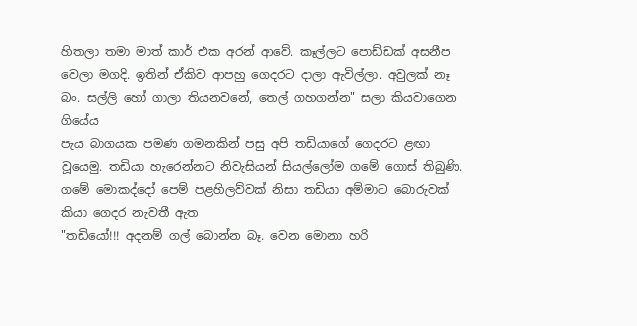හිතලා තමා මාත් කාර් එක අරන් ආවේ. කෑල්ලට පොඩ්ඩක් අසනීප වෙලා මගදි. ඉතින් ඒකිව ආපහු ගෙදරට දාලා ඇවිල්ලා. අවුලක් නෑ බං. සල්ලි හෝ ගාලා තියනවනේ, තෙල් ගහගන්න" සලා කියවාගෙන ගියේය
පැය බාගයක පමණ ගමනකින් පසු අපි තඩියාගේ ගෙදරට ළඟා වූයෙමු. තඩියා හැරෙන්නට නිවැසියන් සියල්ලෝම ගමේ ගොස් තිබුණි. ගමේ මොකද්දෝ පෙම් පළහිලව්වක් නිසා තඩියා අම්මාට බොරුවක් කියා ගෙදර නැවතී ඇත
"තඩියෝ!!! අදනම් ගල් බොන්න බෑ. වෙන මොනා හරි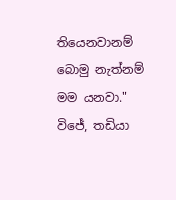තියෙනවානම් බොමු නැත්නම් මම යනවා." විජේ, තඩියා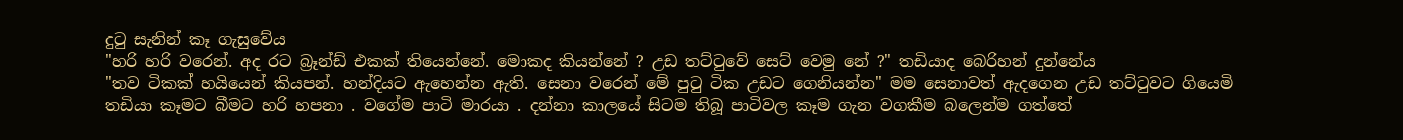දුටු සැනින් කෑ ගැසුවේය
"හරි හරි වරෙන්. අද රට බ්‍රෑන්ඩ් එකක් තියෙන්නේ. මොකද කියන්නේ ? උඩ තට්ටුවේ සෙට් වෙමු නේ ?" තඩියාද බෙරිහන් දුන්නේය
"තව ටිකක් හයියෙන් කියපන්. හන්දියට ඇහෙන්න ඇති. සෙනා වරෙන් මේ පුටු ටික උඩට ගෙනියන්න" මම සෙනාවත් ඇදගෙන උඩ තට්ටුවට ගියෙමි
තඩියා කෑමට බීමට හරි හපනා . වගේම පාටි මාරයා . දන්නා කාලයේ සිටම තිබූ පාටිවල කෑම ගැන වගකීම බලෙන්ම ගත්තේ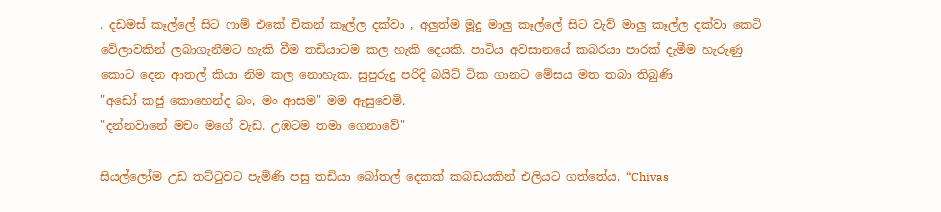. දඩමස් කෑල්ලේ සිට ෆාම් එකේ චිකන් කෑල්ල දක්වා , අලුත්ම මූදු මාලු කෑල්ලේ සිට වැව් මාලු කෑල්ල දක්වා කෙටි වේලාවකින් ලබාගැනීමට හැකි වීම තඩියාටම කල හැකි දෙයකි. පාටිය අවසානයේ කබරයා පාරක් දැමීම හැරුණු කොට දෙන ආතල් කියා නිම කල නොහැක. සුපුරුදු පරිදි බයිට් ටික ගානට මේසය මත තබා තිබුණි
"අඩෝ කජු කොහෙන්ද බං, මං ආසම" මම ඇසුවෙමි.
"දන්නවානේ මචං මගේ වැඩ. උඹටම තමා ගෙනාවේ"

සියල්ලෝම උඩ තට්ටුවට පැමිණි පසු තඩියා බෝතල් දෙකක් කබඩයකින් එලියට ගත්තේය. “Chivas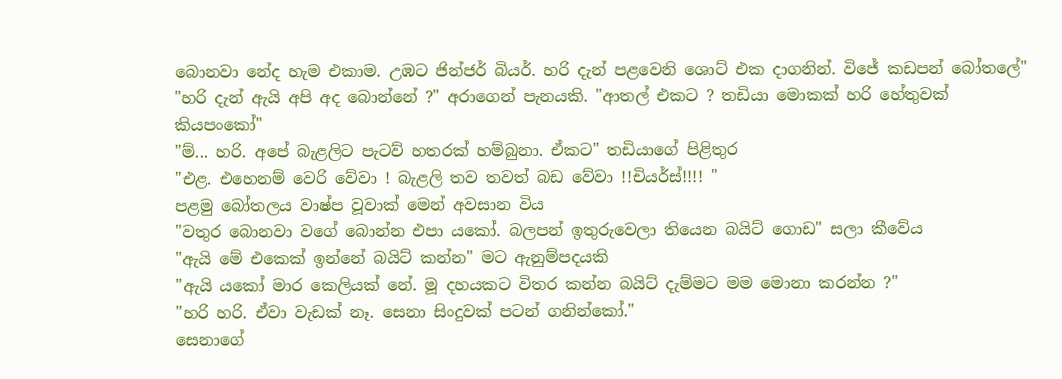බොනවා නේද හැම එකාම. උඹට ජින්ජර් බියර්. හරි දැන් පළවෙනි ශොට් එක දාගනින්. විජේ කඩපන් බෝතලේ"
"හරි දැන් ඇයි අපි අද බොන්නේ ?" අරාගෙන් පැනයකි. "ආතල් එකට ? තඩියා මොකක් හරි හේතුවක් කියපංකෝ"
"ම්... හරි. අපේ බැළලිට පැටව් හතරක් හම්බුනා. ඒකට" තඩියාගේ පිළිතුර
"එළ. එහෙනම් වෙරි වේවා ! බැළලි තව තවත් බඩ වේවා !!චියර්ස්!!!! "
පළමු බෝතලය වාෂ්ප වූවාක් මෙන් අවසාන විය
"වතුර බොනවා වගේ බොන්න එපා යකෝ. බලපන් ඉතුරුවෙලා තියෙන බයිට් ගොඩ" සලා කීවේය
"ඇයි මේ එකෙක් ඉන්නේ බයිට් කන්න" මට ඇනුම්පදයකි
"ඇයි යකෝ මාර කෙලියක් නේ. මූ දහයකට විතර කන්න බයිට් දැම්මට මම මොනා කරන්න ?"
"හරි හරි. ඒවා වැඩක් නෑ. සෙනා සිංදුවක් පටන් ගනින්කෝ."
සෙනාගේ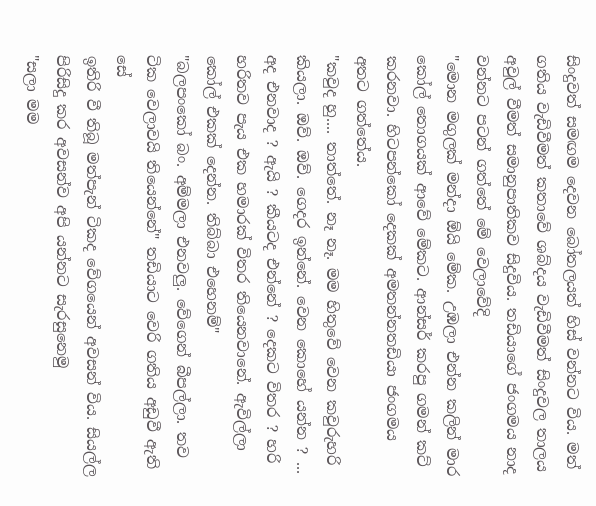සිංදුවත් සමඟම දෙවන බෝතලයත් හිස් වන්නට විය. මත් ගතිය වැඩිවීමත් කතාවේ ශබ්දය වැඩිවීමත් සිංදුවල තාලය අවුල් වීමත් සමානුපාතිකව සිදුවිය. තඩියාගේ ජංගමය නාද වන්නට පටන් ගත්තේ මේ වෙලාවේදි
"මොන මගුලක් මන්දා ඕයි මේක. උඹලා එන්න කලින් මාර කෝල් තොගයක් ආවේ මේකට. ආන්සර් කරපු ගමන් කට් කරනවා. හිටපන්කෝ දෙකක් අමතන්නතඩියා ජංගමය අතට ගත්තේය.
"කවුද හු.... තාත්තේ. නෑ නෑ. මම හිතුවේ වෙන කවුරුහරි කියලා. ඔව්. ඔව්. ගෙදර ඉන්නේ. වෙන කොහේ යන්න ? ... අද එනවාද ? ඇයි ? කීයටද එන්නේ ? දෙකට විතර ? හරි හරිතව පැය එක හමාරක් විතර තියෙනවානේ. ඇවිල්ලා කෝල් එකක් දෙන්න. තිබ්බා එහෙනම්"
"බලපංකෝ බං. අම්මලා එනවලු. වේගෙන් බීපල්ලා. තව ටික වෙලාවයි තියෙන්නේ" තඩියාට වෙරි ගතිය අඩුවී ඇති සේ
ඉතිරි වී තිබූ මත්පැන් ටිකද වේගයෙන් අවසන් විය. සියල්ල පිරිසිදු කර අවසන්ව අපි යන්නට සැරසුනෙමු
"සලා මම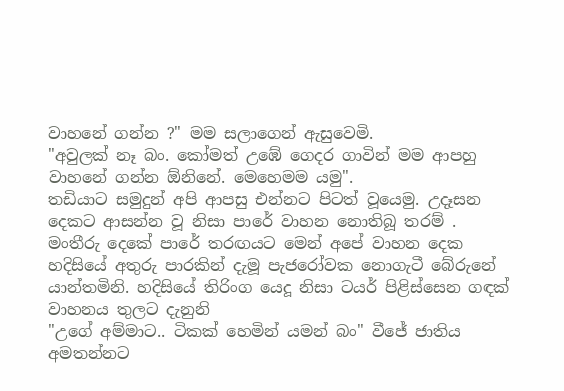වාහනේ ගන්න ?" මම සලාගෙන් ඇසුවෙමි.
"අවුලක් නෑ බං. කෝමත් උඹේ ගෙදර ගාවින් මම ආපහු වාහනේ ගන්න ඕනිනේ. මෙහෙමම යමු".
තඩියාට සමුදුන් අපි ආපසු එන්නට පිටත් වූයෙමු. උදෑසන දෙකට ආසන්න වූ නිසා පාරේ වාහන නොතිබූ තරම් . මංතීරු දෙකේ පාරේ තරඟයට මෙන් අපේ වාහන දෙක හදිසියේ අතුරු පාරකින් දැමූ පැජරෝවක නොගැටී බේරුනේ යාන්තමිනි. හදිසියේ තිරිංග යෙදූ නිසා ටයර් පිළිස්සෙන ගඳක් වාහනය තුලට දැනුනි
"උගේ අම්මාට.. ටිකක් හෙමින් යමන් බං" වීජේ ජාතිය අමතන්නට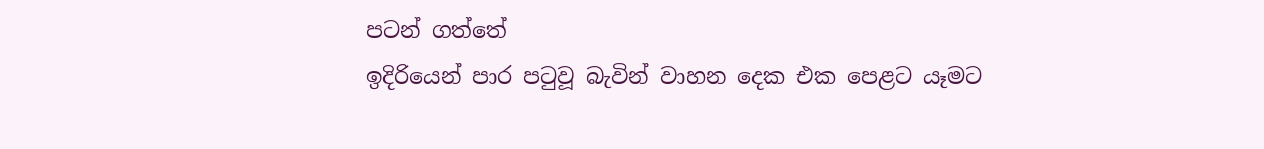පටන් ගත්තේ
ඉදිරියෙන් පාර පටුවූ බැවින් වාහන දෙක එක පෙළට යෑමට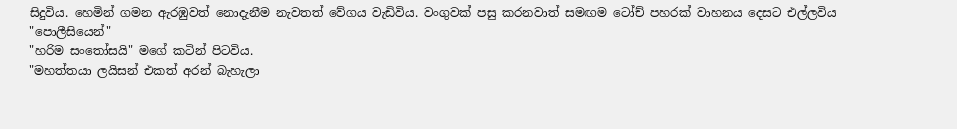සිදුවිය. හෙමින් ගමන ඇරඹුවත් නොදැනීම නැවතත් වේගය වැඩිවිය. වංගුවක් පසු කරනවාත් සමඟම ටෝච් පහරක් වාහනය දෙසට එල්ලවිය
"පොලීසියෙන්"
"හරිම සංතෝසයි" මගේ කටින් පිටවිය.
"මහත්තයා ලයිසන් එකත් අරන් බැහැලා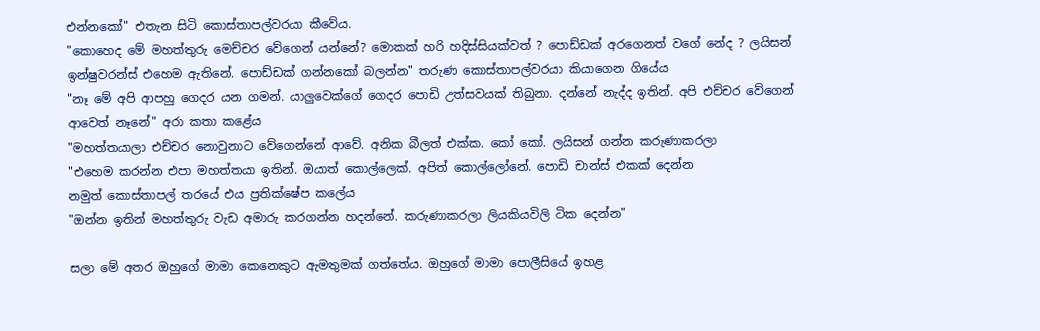එන්නකෝ" එතැන සිටි කොස්තාපල්වරයා කීවේය.
"කොහෙද මේ මහත්තුරු මෙච්චර වේගෙන් යන්නේ? මොකක් හරි හදිස්සියක්වත් ? පොඩ්ඩක් අරගෙනත් වගේ නේද ? ලයිසන් ඉන්ෂුවරන්ස් එහෙම ඇතිනේ. පොඩ්ඩක් ගන්නකෝ බලන්න" තරුණ කොස්තාපල්වරයා කියාගෙන ගියේය
"නෑ මේ අපි ආපහු ගෙදර යන ගමන්. යාලුවෙක්ගේ ගෙදර පොඩි උත්සවයක් තිබුනා. දන්නේ නැද්ද ඉතින්. අපි එච්චර වේගෙන් ආවෙත් නෑනේ" අරා කතා කළේය
"මහත්තයාලා එච්චර නොවුනාට වේගෙන්නේ ආවේ. අනික බීලත් එක්ක. කෝ කෝ. ලයිසන් ගන්න කරුණාකරලා
"එහෙම කරන්න එපා මහත්තයා ඉතින්. ඔයාත් කොල්ලෙක්. අපිත් කොල්ලෝනේ. පොඩි චාන්ස් එකක් දෙන්න
නමුත් කොස්තාපල් තරයේ එය ප්‍රතික්ෂේප කලේය
"ඔන්න ඉතින් මහත්තුරු වැඩ අමාරු කරගන්න හදන්නේ. කරුණාකරලා ලියකියවිලි ටික දෙන්න"

සලා මේ අතර ඔහුගේ මාමා කෙනෙකුට ඇමතුමක් ගත්තේය. ඔහුගේ මාමා පොලීසියේ ඉහළ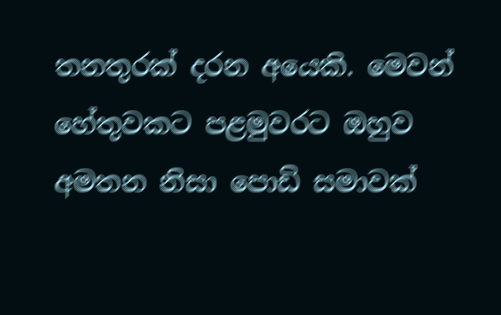තනතුරක් දරන අයෙකි. මෙවන් හේතුවකට පළමුවරට ඔහුව අමතන නිසා පොඩි සමාවක්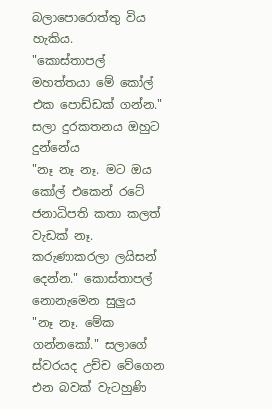බලාපොරොත්තු විය හැකිය.
"කොස්තාපල් මහත්තයා මේ කෝල් එක පොඩ්ඩක් ගන්න." සලා දුරකතනය ඔහුට දුන්නේය
"නෑ නෑ නෑ. මට ඔය කෝල් එකෙන් රටේ ජනාධිපති කතා කලත් වැඩක් නෑ. කරුණාකරලා ලයිසන් දෙන්න." කොස්තාපල් නොනැමෙන සුලුය
"නෑ නෑ. මේක ගන්නකෝ." සලාගේ ස්වරයද උච්ච වේගෙන එන බවක් වැටහුණි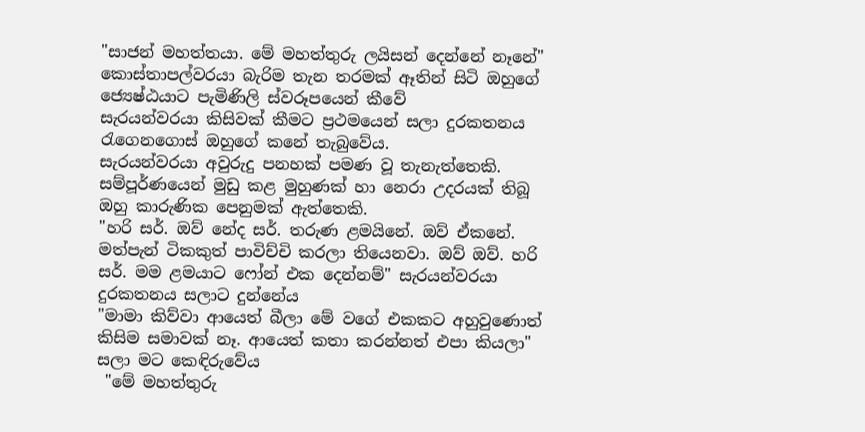"සාජන් මහත්තයා. මේ මහත්තුරු ලයිසන් දෙන්නේ නෑනේ" කොස්තාපල්වරයා බැරිම තැන තරමක් ඈතින් සිටි ඔහුගේ ජ්‍යෙෂ්ඨයාට පැමිණිලි ස්වරූපයෙන් කීවේ
සැරයන්වරයා කිසිවක් කීමට ප්‍රථමයෙන් සලා දුරකතනය රැගෙනගොස් ඔහුගේ කනේ තැබුවේය.
සැරයන්වරයා අවුරුදු පනහක් පමණ වූ තැනැත්තෙකි. සම්පූර්ණයෙන් මුඩු කළ මුහුණක් හා නෙරා උදරයක් තිබූ ඔහු කාරුණික පෙනුමක් ඇත්තෙකි.
"හරි සර්. ඔව් නේද සර්. තරුණ ළමයිනේ. ඔව් ඒකනේ. මත්පැන් ටිකකුත් පාවිච්චි කරලා තියෙනවා. ඔව් ඔව්. හරි සර්. මම ළමයාට ෆෝන් එක දෙන්නම්" සැරයන්වරයා දුරකතනය සලාට දුන්නේය
"මාමා කිව්වා ආයෙත් බීලා මේ වගේ එකකට අහුවුණොත් කිසිම සමාවක් නෑ. ආයෙත් කතා කරන්නත් එපා කියලා" සලා මට කෙඳිරුවේය
 "මේ මහත්තුරු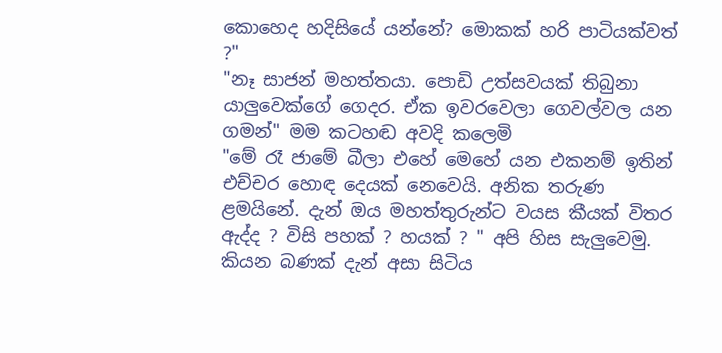කොහෙද හදිසියේ යන්නේ? මොකක් හරි පාටියක්වත් ?"
"නෑ සාජන් මහත්තයා. පොඩි උත්සවයක් තිබුනා යාලුවෙක්ගේ ගෙදර. ඒක ඉවරවෙලා ගෙවල්වල යන ගමන්" මම කටහඬ අවදි කලෙමි
"මේ රෑ ජාමේ බීලා එහේ මෙහේ යන එකනම් ඉතින් එච්චර හොඳ දෙයක් නෙවෙයි. අනික තරුණ ළමයිනේ. දැන් ඔය මහත්තුරුන්ට වයස කීයක් විතර ඇද්ද ? විසි පහක් ? හයක් ? " අපි හිස සැලුවෙමු. කියන බණක් දැන් අසා සිටිය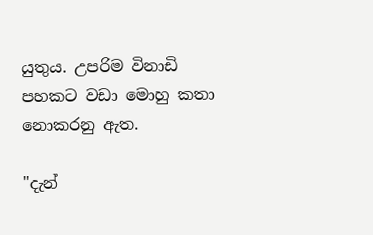යුතුය. උපරිම විනාඩි පහකට වඩා මොහු කතා නොකරනු ඇත.

"දැන්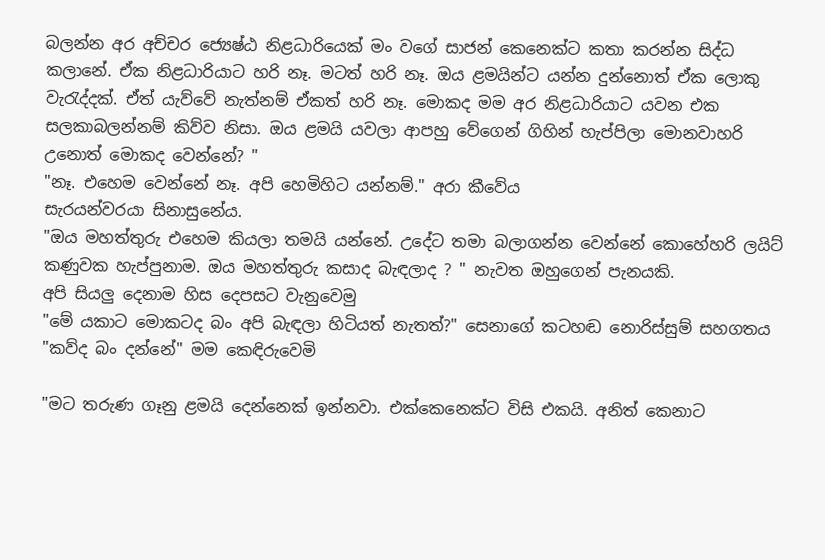බලන්න අර අච්චර ජ්‍යෙෂ්ඨ නිළධාරියෙක් මං වගේ සාජන් කෙනෙක්ට කතා කරන්න සිද්ධ කලානේ. ඒක නිළධාරියාට හරි නෑ. මටත් හරි නෑ. ඔය ළමයින්ට යන්න දුන්නොත් ඒක ලොකු වැරැද්දක්. ඒත් යැව්වේ නැත්නම් ඒකත් හරි නෑ. මොකද මම අර නිළධාරියාට යවන එක සලකාබලන්නම් කිව්ව නිසා. ඔය ළමයි යවලා ආපහු වේගෙන් ගිහින් හැප්පිලා මොනවාහරි උනොත් මොකද වෙන්නේ? "
"නෑ. එහෙම වෙන්නේ නෑ. අපි හෙමිහිට යන්නම්." අරා කීවේය
සැරයන්වරයා සිනාසුනේය.
"ඔය මහත්තුරු එහෙම කියලා තමයි යන්නේ. උදේට තමා බලාගන්න වෙන්නේ කොහේහරි ලයිට් කණුවක හැප්පුනාම. ඔය මහත්තුරු කසාද බැඳලාද ? " නැවත ඔහුගෙන් පැනයකි.
අපි සියලු දෙනාම හිස දෙපසට වැනුවෙමු
"මේ යකාට මොකටද බං අපි බැඳලා හිටියත් නැතත්?" සෙනාගේ කටහඬ නොරිස්සුම් සහගතය
"කව්ද බං දන්නේ" මම කෙඳිරුවෙමි

"මට තරුණ ගෑනු ළමයි දෙන්නෙක් ඉන්නවා. එක්කෙනෙක්ට විසි එකයි. අනිත් කෙනාට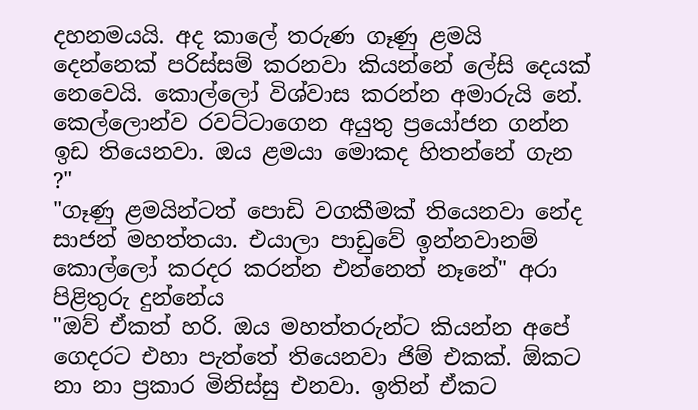දහනමයයි. අද කාලේ තරුණ ගෑණු ළමයි දෙන්නෙක් පරිස්සම් කරනවා කියන්නේ ලේසි දෙයක් නෙවෙයි. කොල්ලෝ විශ්වාස කරන්න අමාරුයි නේ. කෙල්ලොන්ව රවට්ටාගෙන අයුතු ප්‍රයෝජන ගන්න ඉඩ තියෙනවා. ඔය ළමයා මොකද හිතන්නේ ගැන ?"
"ගෑණු ළමයින්ටත් පොඩි වගකීමක් තියෙනවා නේද සාජන් මහත්තයා. එයාලා පාඩුවේ ඉන්නවානම් කොල්ලෝ කරදර කරන්න එන්නෙත් නෑනේ" අරා පිළිතුරු දුන්නේය
"ඔව් ඒකත් හරි. ඔය මහත්තරුන්ට කියන්න අපේ ගෙදරට එහා පැත්තේ තියෙනවා ජිම් එකක්. ඕකට නා නා ප්‍රකාර මිනිස්සු එනවා. ඉතින් ඒකට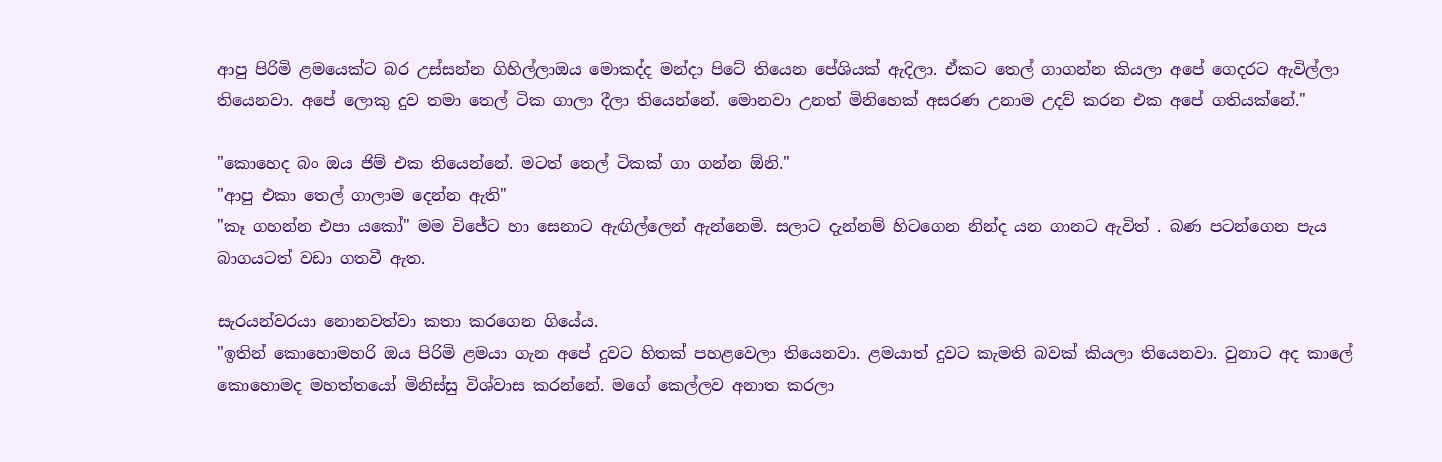ආපු පිරිමි ළමයෙක්ට බර උස්සන්න ගිහිල්ලාඔය මොකද්ද මන්දා පිටේ තියෙන පේශියක් ඇදිලා. ඒකට තෙල් ගාගන්න කියලා අපේ ගෙදරට ඇවිල්ලා තියෙනවා. අපේ ලොකු දුව තමා තෙල් ටික ගාලා දීලා තියෙන්නේ. මොනවා උනත් මිනිහෙක් අසරණ උනාම උදව් කරන එක අපේ ගතියක්නේ."

"කොහෙද බං ඔය ජිම් එක තියෙන්නේ. මටත් තෙල් ටිකක් ගා ගන්න ඕනි."
"ආපු එකා තෙල් ගාලාම දෙන්න ඇති"
"කෑ ගහන්න එපා යකෝ" මම විජේට හා සෙනාට ඇඟිල්ලෙන් ඇන්නෙමි. සලාට දැන්නම් හිටගෙන නින්ද යන ගානට ඇවිත් . බණ පටන්ගෙන පැය බාගයටත් වඩා ගතවී ඇත.

සැරයන්වරයා නොනවත්වා කතා කරගෙන ගියේය.
"ඉතින් කොහොමහරි ඔය පිරිමි ළමයා ගැන අපේ දුවට හිතක් පහළවෙලා තියෙනවා. ළමයාත් දුවට කැමති බවක් කියලා තියෙනවා. වුනාට අද කාලේ කොහොමද මහත්තයෝ මිනිස්සු විශ්වාස කරන්නේ. මගේ කෙල්ලව අනාත කරලා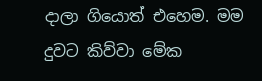දාලා ගියොත් එහෙම. මම දුවට කිව්වා මේක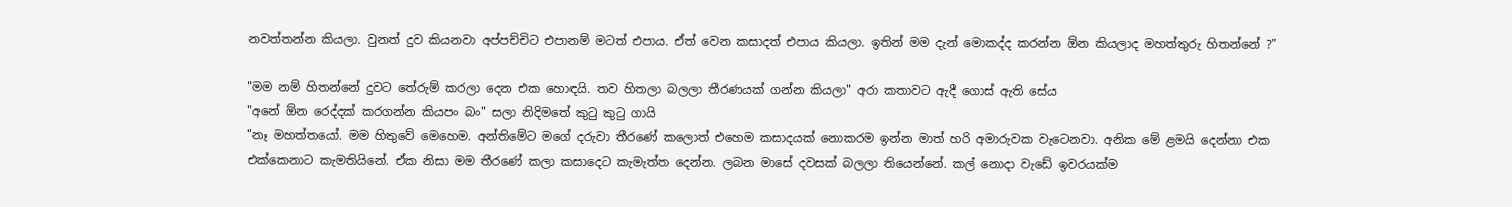නවත්තන්න කියලා. වුනත් දුව කියනවා අප්පච්චිට එපානම් මටත් එපාය. ඒත් වෙන කසාදත් එපාය කියලා. ඉතින් මම දැන් මොකද්ද කරන්න ඕන කියලාද මහත්තුරු හිතන්නේ ?"

"මම නම් හිතන්නේ දුවට තේරුම් කරලා දෙන එක හොඳයි. තව හිතලා බලලා තීරණයක් ගන්න කියලා" අරා කතාවට ඇදී ගොස් ඇති සේය
"අනේ ඕන රෙද්දක් කරගන්න කියපං බං" සලා නිදිමතේ කුටු කුටු ගායි
"නෑ මහත්තයෝ. මම හිතුවේ මෙහෙම. අන්තිමේට මගේ දරුවා තීරණේ කලොත් එහෙම කසාදයක් නොකරම ඉන්න මාත් හරි අමාරුවක වැටෙනවා. අනික මේ ළමයි දෙන්නා එක එක්කෙනාට කැමතියිනේ. ඒක නිසා මම තීරණේ කලා කසාදෙට කැමැත්ත දෙන්න. ලබන මාසේ දවසක් බලලා තියෙන්නේ. කල් නොදා වැඩේ ඉවරයක්ම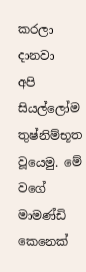කරලා දානවා
අපි සියල්ලෝම තුෂ්නිම්භූත වූයෙමු. මේ වගේ මාමණ්ඩි කෙනෙක්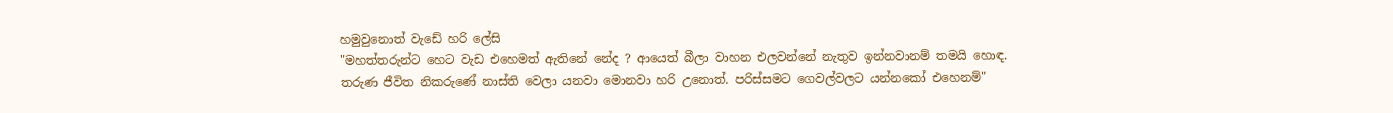හමුවුනොත් වැඩේ හරි ලේසි
"මහත්තරුන්ට හෙට වැඩ එහෙමත් ඇතිනේ නේද ? ආයෙත් බීලා වාහන එලවන්නේ නැතුව ඉන්නවානම් තමයි හොඳ. තරුණ ජීවිත නිකරුණේ නාස්ති වෙලා යනවා මොනවා හරි උනොත්. පරිස්සමට ගෙවල්වලට යන්නකෝ එහෙනම්"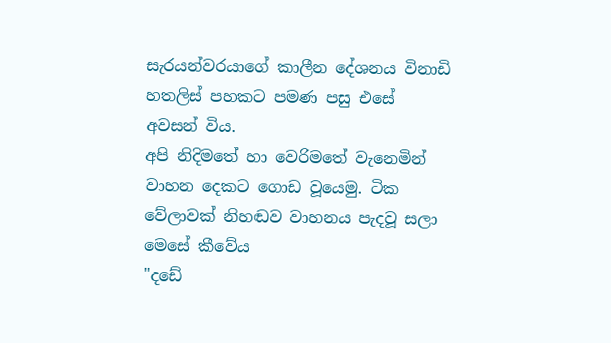සැරයන්වරයාගේ කාලීන දේශනය විනාඩි හතලිස් පහකට පමණ පසු එසේ අවසන් විය.
අපි නිදිමතේ හා වෙරිමතේ වැනෙමින් වාහන දෙකට ගොඩ වූයෙමු. ටික වේලාවක් නිහඬව වාහනය පැදවූ සලා මෙසේ කීවේය
"දඩේ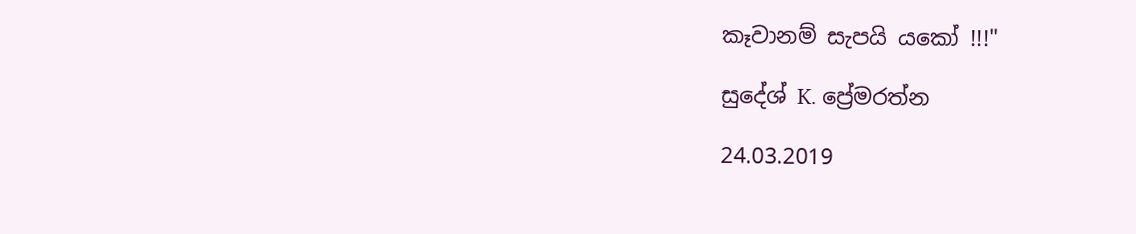කෑවානම් සැපයි යකෝ !!!"

සුදේශ් K. ප්‍රේමරත්න

24.03.2019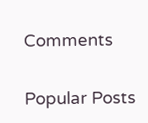Comments

Popular Posts